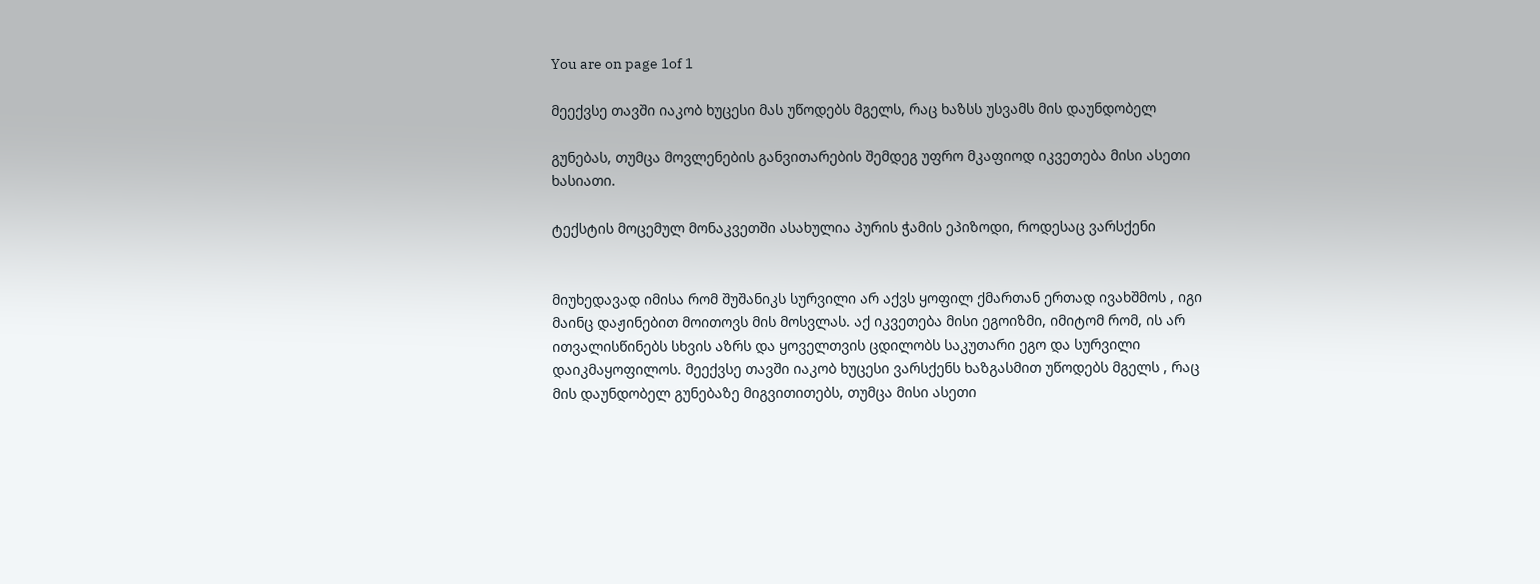You are on page 1of 1

მეექვსე თავში იაკობ ხუცესი მას უწოდებს მგელს, რაც ხაზსს უსვამს მის დაუნდობელ

გუნებას, თუმცა მოვლენების განვითარების შემდეგ უფრო მკაფიოდ იკვეთება მისი ასეთი
ხასიათი.

ტექსტის მოცემულ მონაკვეთში ასახულია პურის ჭამის ეპიზოდი, როდესაც ვარსქენი


მიუხედავად იმისა რომ შუშანიკს სურვილი არ აქვს ყოფილ ქმართან ერთად ივახშმოს , იგი
მაინც დაჟინებით მოითოვს მის მოსვლას. აქ იკვეთება მისი ეგოიზმი, იმიტომ რომ, ის არ
ითვალისწინებს სხვის აზრს და ყოველთვის ცდილობს საკუთარი ეგო და სურვილი
დაიკმაყოფილოს. მეექვსე თავში იაკობ ხუცესი ვარსქენს ხაზგასმით უწოდებს მგელს , რაც
მის დაუნდობელ გუნებაზე მიგვითითებს, თუმცა მისი ასეთი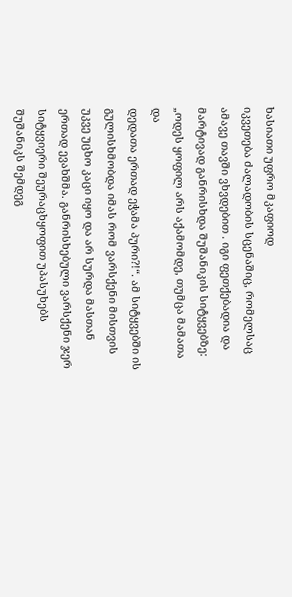ხასიათი უფრო მკაფიოდ
იკვეთება ძალადობის სცენაშიც, რომელსაც ამავე თავში ვხვდებით . იგი ფეთქებადია და
მარტივად განრისხდა შუშანიკის სიტყვებზე: „ოდეს ყოფილ არს აქამომდე, თუმცა მამათა და
დედათა ერთად ეჭამა პური?!“. ამ სიტყვებში ის გულისხმობდა იმას რომ ვარსქენი მისთვის
უკვე უცხო კაცი იყო და არ სურდა მასთან ერთად ევახშმა. განრისხებული ვარსქენი ჯერ
სიტყვიერი შეურაცხყოფით უპასუხებს შუშანიკს შემდეგ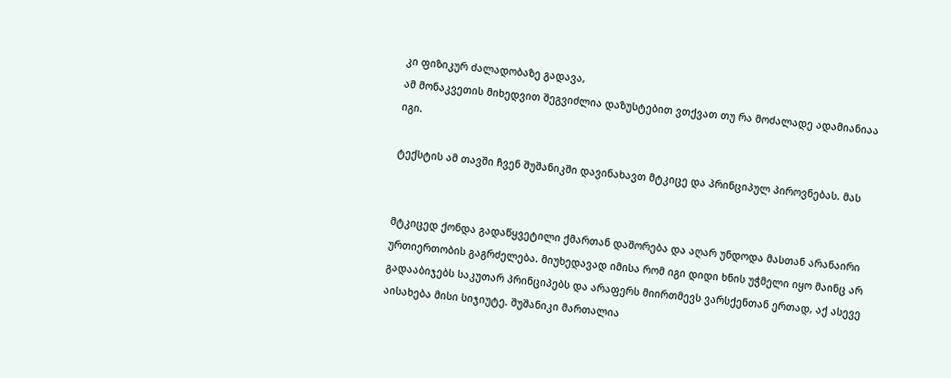კი ფიზიკურ ძალადობაზე გადავა,
ამ მონაკვეთის მიხედვით შეგვიძლია დაზუსტებით ვთქვათ თუ რა მოძალადე ადამიანიაა
იგი.

ტექსტის ამ თავში ჩვენ შუშანიკში დავინახავთ მტკიცე და პრინციპულ პიროვნებას. მას


მტკიცედ ქონდა გადაწყვეტილი ქმართან დაშორება და აღარ უნდოდა მასთან არანაირი
ურთიერთობის გაგრძელება. მიუხედავად იმისა რომ იგი დიდი ხნის უჭმელი იყო მაინც არ
გადააბიჯებს საკუთარ პრინციპებს და არაფერს მიირთმევს ვარსქენთან ერთად, აქ ასევე
აისახება მისი სიჯიუტე. შუშანიკი მართალია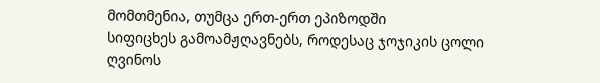მომთმენია, თუმცა ერთ-ერთ ეპიზოდში
სიფიცხეს გამოამჟღავნებს, როდესაც ჯოჯიკის ცოლი ღვინოს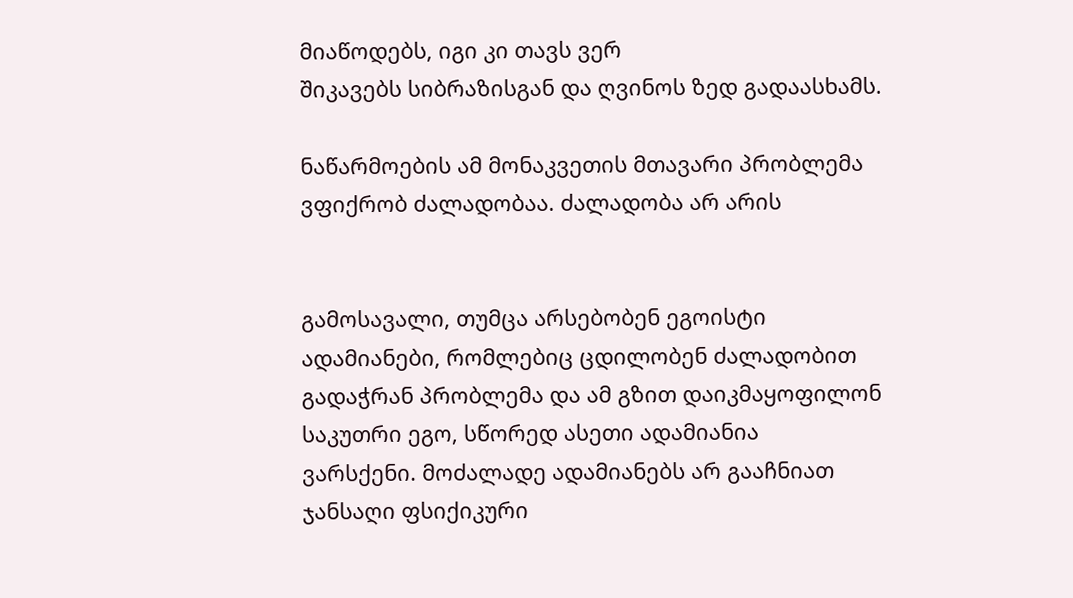მიაწოდებს, იგი კი თავს ვერ
შიკავებს სიბრაზისგან და ღვინოს ზედ გადაასხამს.

ნაწარმოების ამ მონაკვეთის მთავარი პრობლემა ვფიქრობ ძალადობაა. ძალადობა არ არის


გამოსავალი, თუმცა არსებობენ ეგოისტი ადამიანები, რომლებიც ცდილობენ ძალადობით
გადაჭრან პრობლემა და ამ გზით დაიკმაყოფილონ საკუთრი ეგო, სწორედ ასეთი ადამიანია
ვარსქენი. მოძალადე ადამიანებს არ გააჩნიათ ჯანსაღი ფსიქიკური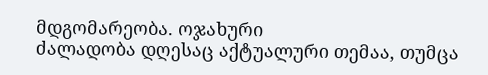მდგომარეობა. ოჯახური
ძალადობა დღესაც აქტუალური თემაა, თუმცა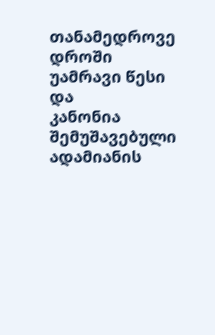თანამედროვე დროში უამრავი წესი და
კანონია შემუშავებული ადამიანის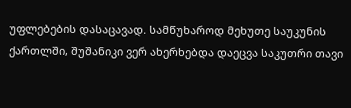უფლებების დასაცავად. სამწუხაროდ მეხუთე საუკუნის
ქართლში, შუშანიკი ვერ ახერხებდა დაეცვა საკუთრი თავი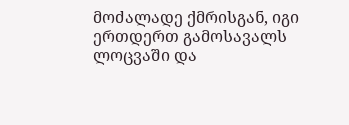მოძალადე ქმრისგან, იგი
ერთდერთ გამოსავალს ლოცვაში და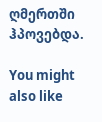ღმერთში ჰპოვებდა.

You might also like